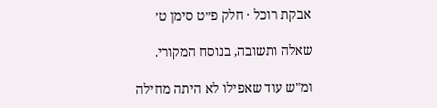אבקת רוכל · חלק פ״ט סימן ט׳

שאלה ותשובה, בנוסח המקורי.

ומ"ש עוד שאפילו לא היתה מחילה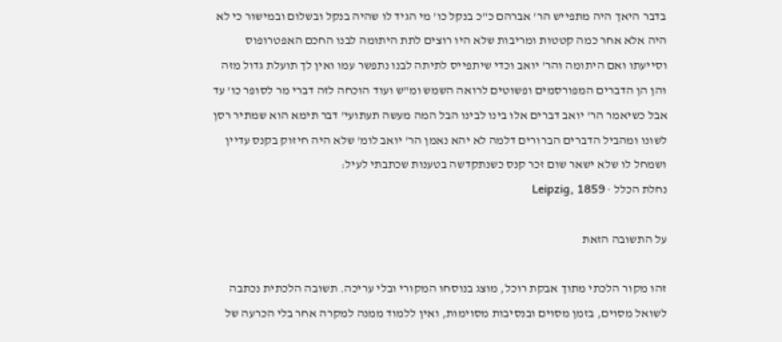בדבר היאך היה מתפייש הר' אברהם כ"כ בנקל כו' מי הגיד לו שהיה בנקל ובשלום ובמישור כי לא היה אלא אחר כמה קטטות ומריבות שלא היו רוצים לתת היתומה לבנו החכם האפטרופוס וסייעתו ואם היתומה והר' יואב וכדי שיתפייס לתיתה לבנו נתפשר עמו ואין לך תועלת גדול מזה והן הן הדברים המפורסמים ופשוטים לרואה השמש ומ"ש ועוד הוכחה לזה דברי מר לסופר כו' עד אבל כשיאמר הר' יואב דברים אלו בינו לבינו הבל המה מעשה תעתועי' דבר תימא הוא שמתיר רסן לשונו ומהביל הדברים הברורים דלמה לא יהא נאמן הר' יואב לומ' שלא היה חיזוק בקנס עדיין ושמחל לו שלא ישאר שום זכר קנס כשנתקדשה בטענות שכתבתי לעיל:
נחלת הכלל · Leipzig, 1859

על התשובה הזאת

זהו מקור הלכתי מתוך אבקת רוכל, מוצג בנוסחו המקורי ובלי עריכה. תשובה הלכתית נכתבה לשואל מסוים, בזמן מסוים ובנסיבות מסוימות, ואין ללמוד ממנה למקרה אחר בלי הכרעה של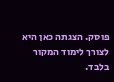פוסק. הצגתה כאן היא לצורך לימוד המקור בלבד.